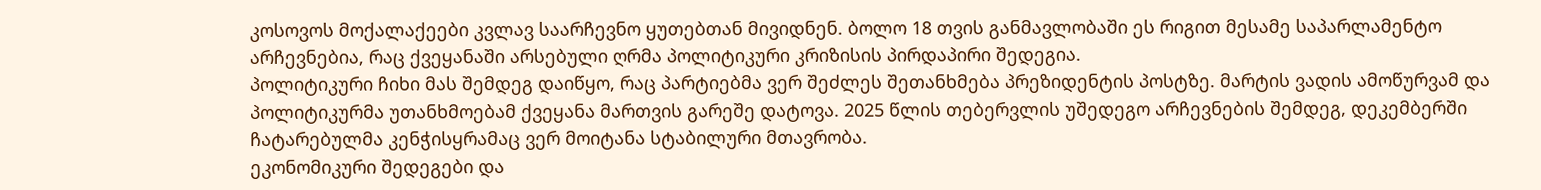კოსოვოს მოქალაქეები კვლავ საარჩევნო ყუთებთან მივიდნენ. ბოლო 18 თვის განმავლობაში ეს რიგით მესამე საპარლამენტო არჩევნებია, რაც ქვეყანაში არსებული ღრმა პოლიტიკური კრიზისის პირდაპირი შედეგია.
პოლიტიკური ჩიხი მას შემდეგ დაიწყო, რაც პარტიებმა ვერ შეძლეს შეთანხმება პრეზიდენტის პოსტზე. მარტის ვადის ამოწურვამ და პოლიტიკურმა უთანხმოებამ ქვეყანა მართვის გარეშე დატოვა. 2025 წლის თებერვლის უშედეგო არჩევნების შემდეგ, დეკემბერში ჩატარებულმა კენჭისყრამაც ვერ მოიტანა სტაბილური მთავრობა.
ეკონომიკური შედეგები და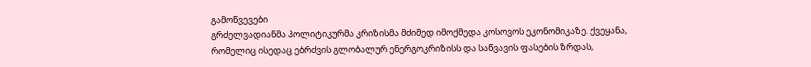გამოწვევები
გრძელვადიანმა პოლიტიკურმა კრიზისმა მძიმედ იმოქმედა კოსოვოს ეკონომიკაზე. ქვეყანა, რომელიც ისედაც ებრძვის გლობალურ ენერგოკრიზისს და საწვავის ფასების ზრდას,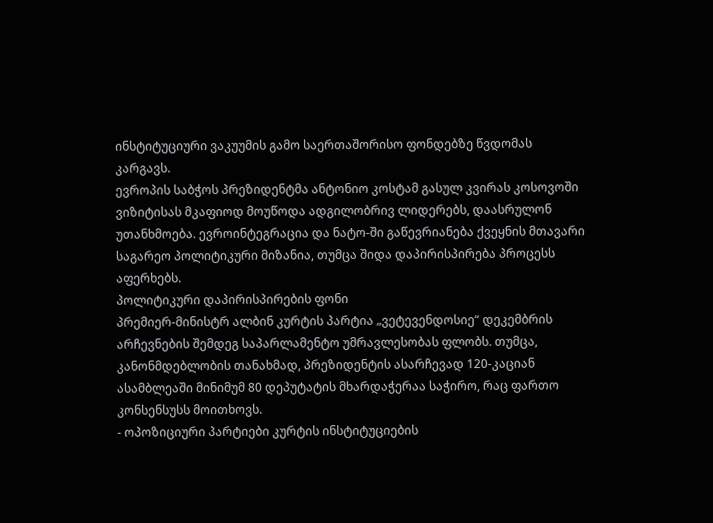ინსტიტუციური ვაკუუმის გამო საერთაშორისო ფონდებზე წვდომას კარგავს.
ევროპის საბჭოს პრეზიდენტმა ანტონიო კოსტამ გასულ კვირას კოსოვოში ვიზიტისას მკაფიოდ მოუწოდა ადგილობრივ ლიდერებს, დაასრულონ უთანხმოება. ევროინტეგრაცია და ნატო-ში გაწევრიანება ქვეყნის მთავარი საგარეო პოლიტიკური მიზანია, თუმცა შიდა დაპირისპირება პროცესს აფერხებს.
პოლიტიკური დაპირისპირების ფონი
პრემიერ-მინისტრ ალბინ კურტის პარტია „ვეტევენდოსიე“ დეკემბრის არჩევნების შემდეგ საპარლამენტო უმრავლესობას ფლობს. თუმცა, კანონმდებლობის თანახმად, პრეზიდენტის ასარჩევად 120-კაციან ასამბლეაში მინიმუმ 80 დეპუტატის მხარდაჭერაა საჭირო, რაც ფართო კონსენსუსს მოითხოვს.
- ოპოზიციური პარტიები კურტის ინსტიტუციების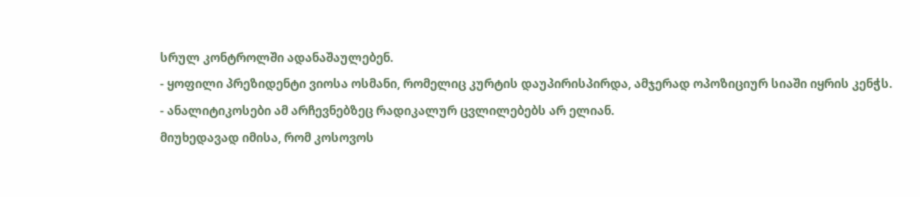სრულ კონტროლში ადანაშაულებენ.
- ყოფილი პრეზიდენტი ვიოსა ოსმანი, რომელიც კურტის დაუპირისპირდა, ამჯერად ოპოზიციურ სიაში იყრის კენჭს.
- ანალიტიკოსები ამ არჩევნებზეც რადიკალურ ცვლილებებს არ ელიან.
მიუხედავად იმისა, რომ კოსოვოს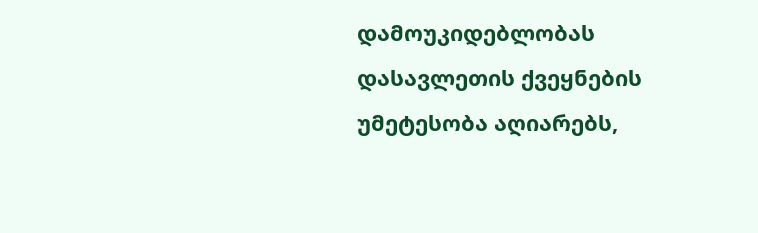დამოუკიდებლობას დასავლეთის ქვეყნების უმეტესობა აღიარებს,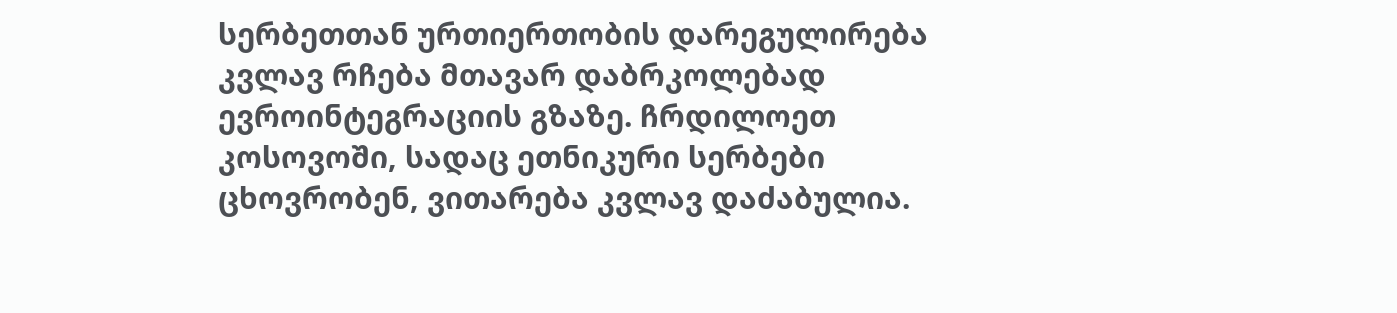სერბეთთან ურთიერთობის დარეგულირება კვლავ რჩება მთავარ დაბრკოლებად ევროინტეგრაციის გზაზე. ჩრდილოეთ კოსოვოში, სადაც ეთნიკური სერბები ცხოვრობენ, ვითარება კვლავ დაძაბულია.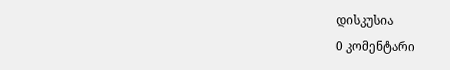დისკუსია
0 კომენტარი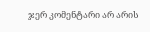ჯერ კომენტარი არ არის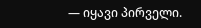— იყავი პირველი.